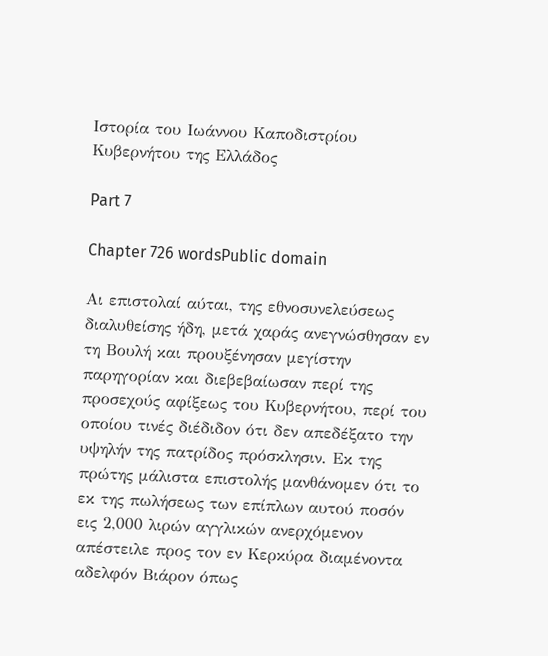Ιστορία του Ιωάννου Καποδιστρίου Κυβερνήτου της Ελλάδος

Part 7

Chapter 726 wordsPublic domain

Αι επιστολαί αύται, της εθνοσυνελεύσεως διαλυθείσης ήδη, μετά χαράς ανεγνώσθησαν εν τη Βουλή και προυξένησαν μεγίστην παρηγορίαν και διεβεβαίωσαν περί της προσεχούς αφίξεως του Κυβερνήτου, περί του οποίου τινές διέδιδον ότι δεν απεδέξατο την υψηλήν της πατρίδος πρόσκλησιν. Εκ της πρώτης μάλιστα επιστολής μανθάνομεν ότι το εκ της πωλήσεως των επίπλων αυτού ποσόν εις 2,000 λιρών αγγλικών ανερχόμενον απέστειλε προς τον εν Κερκύρα διαμένοντα αδελφόν Βιάρον όπως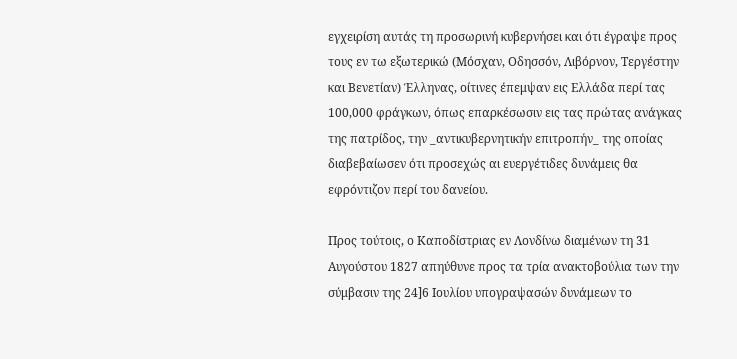εγχειρίση αυτάς τη προσωρινή κυβερνήσει και ότι έγραψε προς τους εν τω εξωτερικώ (Μόσχαν, Οδησσόν, Λιβόρνον, Τεργέστην και Βενετίαν) Έλληνας, οίτινες έπεμψαν εις Ελλάδα περί τας 100,000 φράγκων, όπως επαρκέσωσιν εις τας πρώτας ανάγκας της πατρίδος, την _αντικυβερνητικήν επιτροπήν_ της οποίας διαβεβαίωσεν ότι προσεχώς αι ευεργέτιδες δυνάμεις θα εφρόντιζον περί του δανείου.

Προς τούτοις, ο Καποδίστριας εν Λονδίνω διαμένων τη 31 Αυγούστου 1827 απηύθυνε προς τα τρία ανακτοβούλια των την σύμβασιν της 24]6 Ιουλίου υπογραψασών δυνάμεων το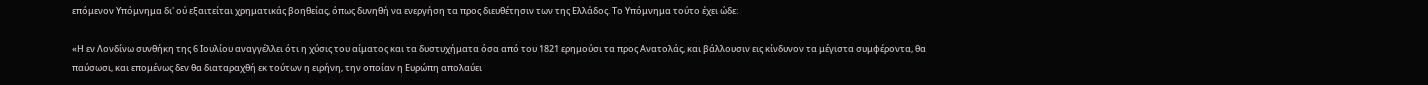επόμενον Υπόμνημα δι' ού εξαιτείται χρηματικάς βοηθείας, όπως δυνηθή να ενεργήση τα προς διευθέτησιν των της Ελλάδος. Το Υπόμνημα τούτο έχει ώδε:

«Η εν Λονδίνω συνθήκη της 6 Ιουλίου αναγγέλλει ότι η χύσις του αίματος και τα δυστυχήματα όσα από του 1821 ερημούσι τα προς Ανατολάς, και βάλλουσιν εις κίνδυνoν τα μέγιστα συμφέροντα, θα παύσωσι, και επομένως δεν θα διαταραχθή εκ τούτων η ειρήνη, την οποίαν η Ευρώπη απολαύει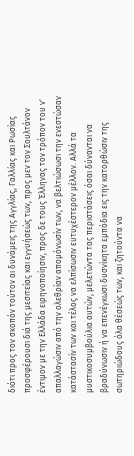διότι προς τον σκοπόν τούτον αι δυνάμεις της Αγγλίας, Γαλλίας και Ρωσίας προσφέρουσι διά της μεσιτείας και εγγυήσεώς των, προς μεν τον Σουλτάνον έντιμον με την Ελλάδα ειρηνοποίησιν, προς δε τους Έλληνας τον τρόπον του ν' απαλλαγώσιν από την ολεθρίαν απομόνωσίν των, να βελτιώσωσι την ενεστώσαν κατάστασίν των και τέλος να ελπίσωσιν ευτυχέστερον μέλλον. Αλλά τα μυστικοσυμβούλια αυτών, μελετώντα τας περιστάσεις όσαι δύνανται να βραδύνωσιν ή να επενέγκωσι δυσνίκητα εμπόδια εις την κατορθώσιν της σωτηριώδους όλα θέσεώς των, και ζητούντα να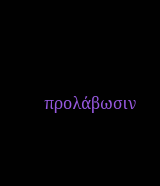προλάβωσιν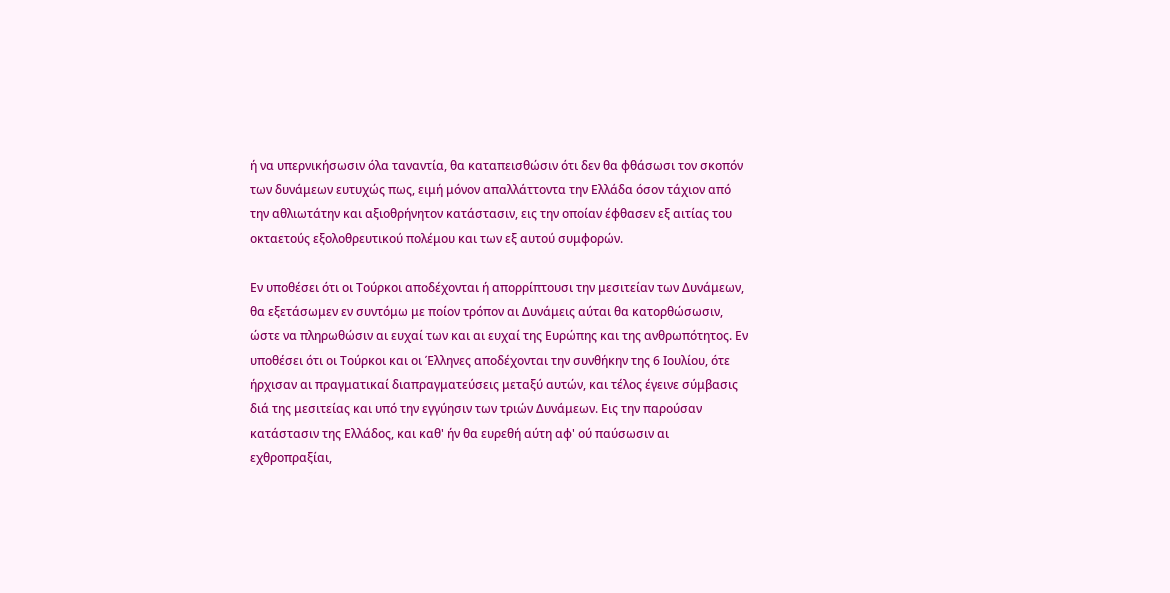ή να υπερνικήσωσιν όλα ταναντία, θα καταπεισθώσιν ότι δεν θα φθάσωσι τον σκοπόν των δυνάμεων ευτυχώς πως, ειμή μόνον απαλλάττοντα την Ελλάδα όσον τάχιον από την αθλιωτάτην και αξιοθρήνητον κατάστασιν, εις την οποίαν έφθασεν εξ αιτίας του οκταετούς εξολοθρευτικού πολέμου και των εξ αυτού συμφορών.

Εν υποθέσει ότι οι Τούρκοι αποδέχονται ή απορρίπτουσι την μεσιτείαν των Δυνάμεων, θα εξετάσωμεν εν συντόμω με ποίον τρόπον αι Δυνάμεις αύται θα κατορθώσωσιν, ώστε να πληρωθώσιν αι ευχαί των και αι ευχαί της Ευρώπης και της ανθρωπότητος. Εν υποθέσει ότι οι Τούρκοι και οι Έλληνες αποδέχονται την συνθήκην της 6 Ιουλίου, ότε ήρχισαν αι πραγματικαί διαπραγματεύσεις μεταξύ αυτών, και τέλος έγεινε σύμβασις διά της μεσιτείας και υπό την εγγύησιν των τριών Δυνάμεων. Εις την παρούσαν κατάστασιν της Ελλάδος, και καθ' ήν θα ευρεθή αύτη αφ' ού παύσωσιν αι εχθροπραξίαι,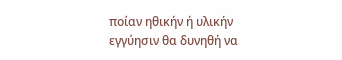ποίαν ηθικήν ή υλικήν εγγύησιν θα δυνηθή να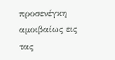προσενέγκη αμοιβαίως εις τας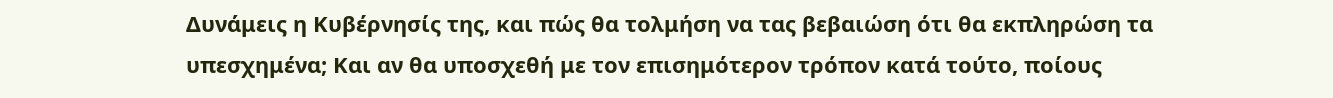Δυνάμεις η Κυβέρνησίς της, και πώς θα τολμήση να τας βεβαιώση ότι θα εκπληρώση τα υπεσχημένα; Και αν θα υποσχεθή με τον επισημότερον τρόπον κατά τούτο, ποίους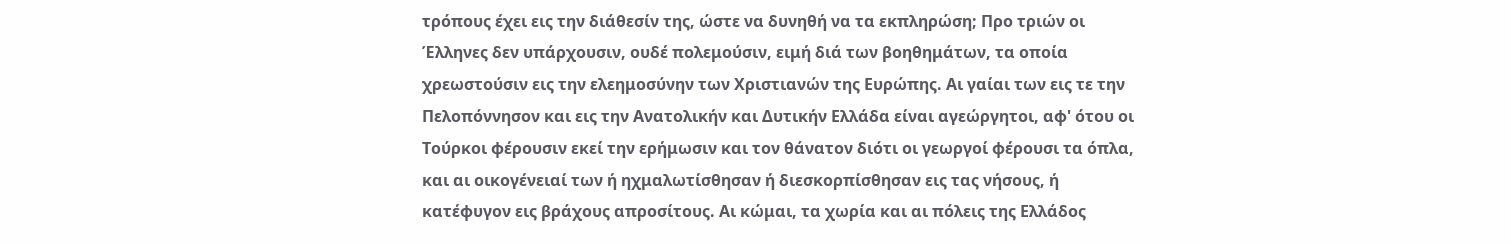τρόπους έχει εις την διάθεσίν της, ώστε να δυνηθή να τα εκπληρώση; Προ τριών οι Έλληνες δεν υπάρχουσιν, ουδέ πολεμούσιν, ειμή διά των βοηθημάτων, τα οποία χρεωστούσιν εις την ελεημοσύνην των Χριστιανών της Ευρώπης. Αι γαίαι των εις τε την Πελοπόννησον και εις την Ανατολικήν και Δυτικήν Ελλάδα είναι αγεώργητοι, αφ' ότου οι Τούρκοι φέρουσιν εκεί την ερήμωσιν και τον θάνατον διότι οι γεωργοί φέρουσι τα όπλα, και αι οικογένειαί των ή ηχμαλωτίσθησαν ή διεσκορπίσθησαν εις τας νήσους, ή κατέφυγον εις βράχους απροσίτους. Αι κώμαι, τα χωρία και αι πόλεις της Ελλάδος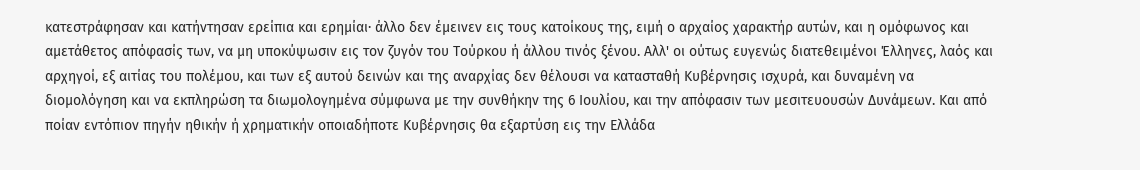κατεστράφησαν και κατήντησαν ερείπια και ερημίαι· άλλο δεν έμεινεν εις τους κατοίκους της, ειμή ο αρχαίος χαρακτήρ αυτών, και η ομόφωνος και αμετάθετος απόφασίς των, να μη υποκύψωσιν εις τον ζυγόν του Τούρκου ή άλλου τινός ξένου. Αλλ' οι ούτως ευγενώς διατεθειμένοι Έλληνες, λαός και αρχηγοί, εξ αιτίας του πολέμου, και των εξ αυτού δεινών και της αναρχίας δεν θέλουσι να κατασταθή Κυβέρνησις ισχυρά, και δυναμένη να διομολόγηση και να εκπληρώση τα διωμολογημένα σύμφωνα με την συνθήκην της 6 Ιουλίου, και την απόφασιν των μεσιτευουσών Δυνάμεων. Και από ποίαν εντόπιον πηγήν ηθικήν ή χρηματικήν οποιαδήποτε Κυβέρνησις θα εξαρτύση εις την Ελλάδα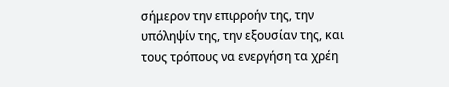σήμερον την επιρροήν της, την υπόληψίν της, την εξουσίαν της, και τους τρόπους να ενεργήση τα χρέη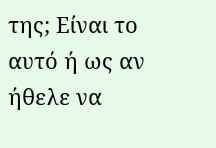της; Είναι το αυτό ή ως αν ήθελε να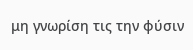μη γνωρίση τις την φύσιν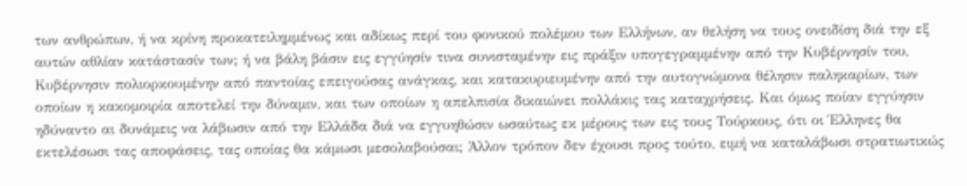των ανθρώπων, ή να κρίνη προκατειλημμένως και αδίκως περί του φονικού πολέμου των Ελλήνων, αν θελήση να τους ονειδίση διά την εξ αυτών αθλίαν κατάστασίν των; ή να βάλη βάσιν εις εγγύησίν τινα συνισταμένην εις πράξιν υπογεγραμμένην από την Κυβέρνησίν του, Κυβέρνησιν πολιορκουμένην από παντοίας επειγούσας ανάγκας, και κατακυριευμένην από την αυτογνώμονα θέλησιν παληκαρίων, των οποίων η κακομοιρία αποτελεί την δύναμιν, και των οποίων η απελπισία δικαιώνει πολλάκις τας καταχρήσεις. Και όμως ποίαν εγγύησιν ηδύναντο αι δυνάμεις να λάβωσιν από την Ελλάδα διά να εγγυηθώσιν ωσαύτως εκ μέρους των εις τους Τούρκους, ότι οι Έλληνες θα εκτελέσωσι τας αποφάσεις, τας οποίας θα κάμωσι μεσολαβούσαι; Άλλον τρόπον δεν έχουσι προς τούτο, ειμή να καταλάβωσι στρατιωτικώς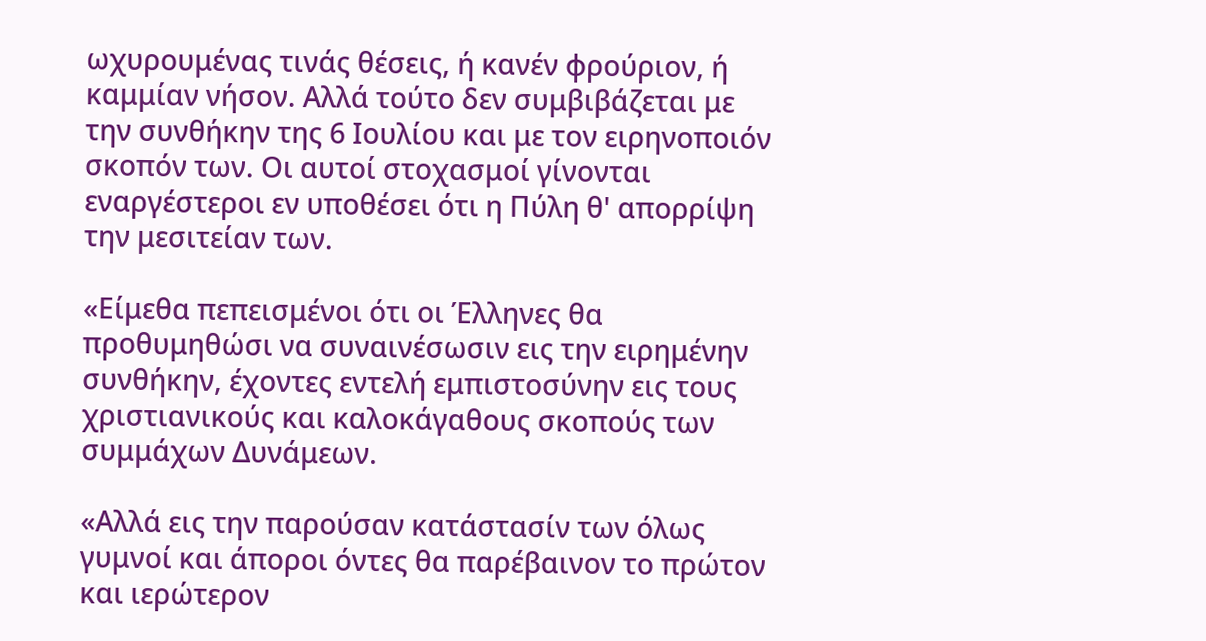ωχυρουμένας τινάς θέσεις, ή κανέν φρούριον, ή καμμίαν νήσον. Αλλά τούτο δεν συμβιβάζεται με την συνθήκην της 6 Ιουλίου και με τον ειρηνοποιόν σκοπόν των. Οι αυτοί στοχασμοί γίνονται εναργέστεροι εν υποθέσει ότι η Πύλη θ' απορρίψη την μεσιτείαν των.

«Είμεθα πεπεισμένοι ότι οι Έλληνες θα προθυμηθώσι να συναινέσωσιν εις την ειρημένην συνθήκην, έχοντες εντελή εμπιστοσύνην εις τους χριστιανικούς και καλοκάγαθους σκοπούς των συμμάχων Δυνάμεων.

«Αλλά εις την παρούσαν κατάστασίν των όλως γυμνοί και άποροι όντες θα παρέβαινον το πρώτον και ιερώτερον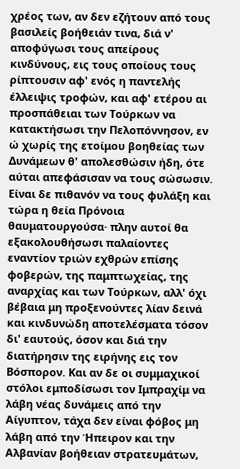χρέος των, αν δεν εζήτουν από τους βασιλείς βοήθειάν τινα, διά ν' αποφύγωσι τους απείρους κινδύνους, εις τους οποίους τους ρίπτουσιν αφ' ενός η παντελής έλλειψις τροφών, και αφ' ετέρου αι προσπάθειαι των Τούρκων να κατακτήσωσι την Πελοπόννησον, εν ώ χωρίς της ετοίμου βοηθείας των Δυνάμεων θ' απολεσθώσιν ήδη, ότε αύται απεφάσισαν να τους σώσωσιν. Είναι δε πιθανόν να τους φυλάξη και τώρα η θεία Πρόνοια θαυματουργούσα· πλην αυτοί θα εξακολουθήσωσι παλαίοντες εναντίον τριών εχθρών επίσης φοβερών, της παμπτωχείας, της αναρχίας και των Τούρκων, αλλ' όχι βέβαια μη προξενούντες λίαν δεινά και κινδυνώδη αποτελέσματα τόσον δι' εαυτούς, όσον και διά την διατήρησιν της ειρήνης εις τον Βόσπορον. Και αν δε οι συμμαχικοί στόλοι εμποδίσωσι τον Ιμπραχίμ να λάβη νέας δυνάμεις από την Αίγυπτον, τάχα δεν είναι φόβος μη λάβη από την Ήπειρον και την Αλβανίαν βοήθειαν στρατευμάτων,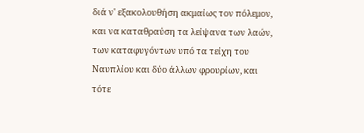διά ν' εξακολουθήση ακμαίως τον πόλεμον, και να καταθραύση τα λείψανα των λαών, των καταφυγόντων υπό τα τείχη του Ναυπλίου και δύο άλλων φρουρίων, και τότε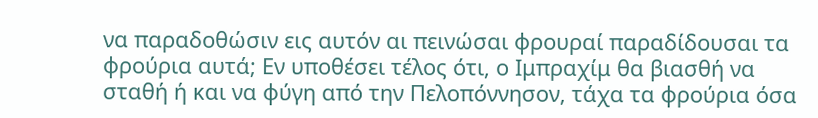να παραδοθώσιν εις αυτόν αι πεινώσαι φρουραί παραδίδουσαι τα φρούρια αυτά; Εν υποθέσει τέλος ότι, ο Ιμπραχίμ θα βιασθή να σταθή ή και να φύγη από την Πελοπόννησον, τάχα τα φρούρια όσα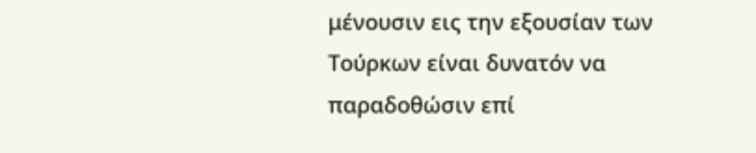μένουσιν εις την εξουσίαν των Τούρκων είναι δυνατόν να παραδοθώσιν επί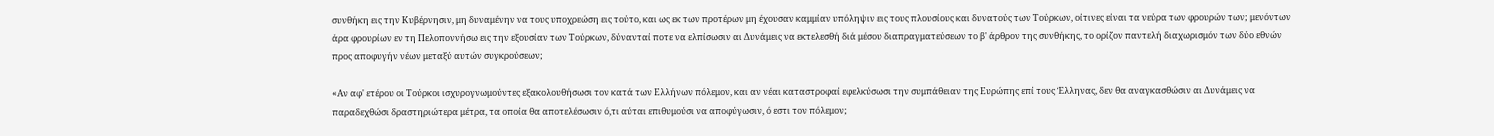συνθήκη εις την Κυβέρνησιν, μη δυναμένην να τους υποχρεώση εις τούτο, και ως εκ των προτέρων μη έχουσαν καμμίαν υπόληψιν εις τους πλουσίους και δυνατούς των Τούρκων, οίτινες είναι τα νεύρα των φρουρών των; μενόντων άρα φρουρίων εν τη Πελοποννήσω εις την εξουσίαν των Τούρκων, δύνανταί ποτε να ελπίσωσιν αι Δυνάμεις να εκτελεσθή διά μέσου διαπραγματεύσεων το β' άρθρον της συνθήκης, το ορίζον παντελή διαχωρισμόν των δύο εθνών προς αποφυγήν νέων μεταξύ αυτών συγκρούσεων;

«Αν αφ' ετέρου οι Τούρκοι ισχυρογνωμούντες εξακολουθήσωσι τον κατά των Ελλήνων πόλεμον, και αν νέαι καταστροφαί εφελκύσωσι την συμπάθειαν της Ευρώπης επί τους Έλληνας, δεν θα αναγκασθώσιν αι Δυνάμεις να παραδεχθώσι δραστηριώτερα μέτρα, τα οποία θα αποτελέσωσιν ό,τι αύται επιθυμούσι να αποφύγωσιν, ό εστι τον πόλεμον;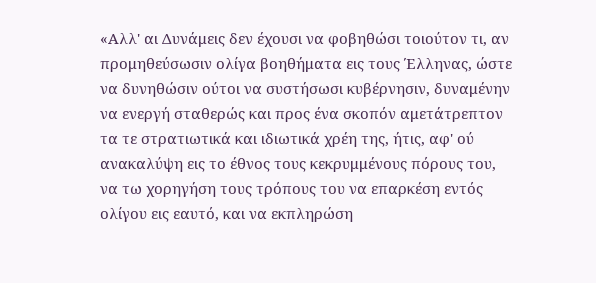«Αλλ' αι Δυνάμεις δεν έχουσι να φοβηθώσι τοιούτον τι, αν προμηθεύσωσιν ολίγα βοηθήματα εις τους Έλληνας, ώστε να δυνηθώσιν ούτοι να συστήσωσι κυβέρνησιν, δυναμένην να ενεργή σταθερώς και προς ένα σκοπόν αμετάτρεπτον τα τε στρατιωτικά και ιδιωτικά χρέη της, ήτις, αφ' ού ανακαλύψη εις το έθνος τους κεκρυμμένους πόρους του, να τω χορηγήση τους τρόπους του να επαρκέση εντός ολίγου εις εαυτό, και να εκπληρώση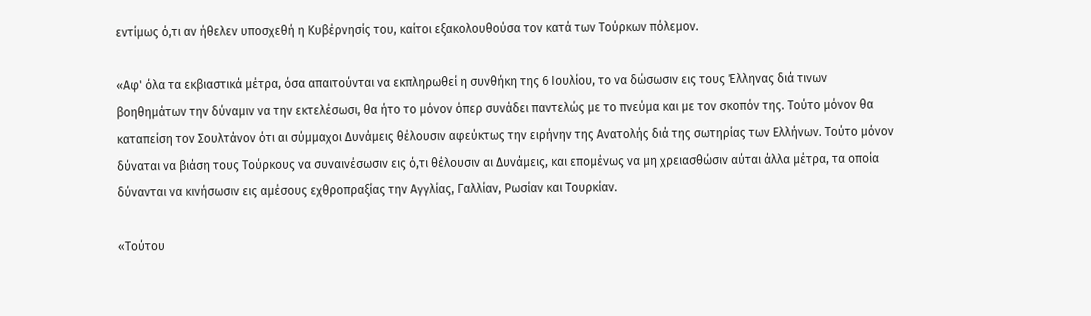εντίμως ό,τι αν ήθελεν υποσχεθή η Κυβέρνησίς του, καίτοι εξακολουθούσα τον κατά των Τούρκων πόλεμον.

«Αφ' όλα τα εκβιαστικά μέτρα, όσα απαιτούνται να εκπληρωθεί η συνθήκη της 6 Ιουλίου, το να δώσωσιν εις τους Έλληνας διά τινων βοηθημάτων την δύναμιν να την εκτελέσωσι, θα ήτο το μόνον όπερ συνάδει παντελώς με το πνεύμα και με τον σκοπόν της. Τούτο μόνον θα καταπείση τον Σουλτάνον ότι αι σύμμαχοι Δυνάμεις θέλουσιν αφεύκτως την ειρήνην της Ανατολής διά της σωτηρίας των Ελλήνων. Τούτο μόνον δύναται να βιάση τους Τούρκους να συναινέσωσιν εις ό,τι θέλουσιν αι Δυνάμεις, και επομένως να μη χρειασθώσιν αύται άλλα μέτρα, τα οποία δύνανται να κινήσωσιν εις αμέσους εχθροπραξίας την Αγγλίας, Γαλλίαν, Ρωσίαν και Τουρκίαν.

«Τούτου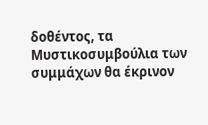δοθέντος, τα Μυστικοσυμβούλια των συμμάχων θα έκρινον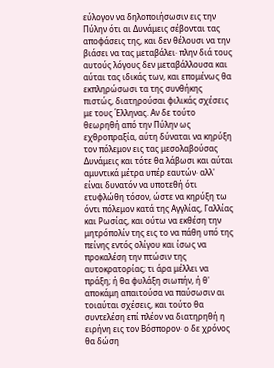εύλογον να δηλοποιήσωσιν εις την Πύλην ότι αι Δυνάμεις σέβονται τας αποφάσεις της, και δεν θέλουσι να την βιάσει να τας μεταβάλει· πλην διά τους αυτούς λόγους δεν μεταβάλλουσα και αύται τας ιδικάς των, και επομένως θα εκπληρώσωσι τα της συνθήκης πιστώς, διατηρούσαι φιλικάς σχέσεις με τους Έλληνας. Αν δε τούτο θεωρηθή από την Πύλην ως εχθροπραξία, αύτη δύναται να κηρύξη τον πόλεμον εις τας μεσολαβούσας Δυνάμεις και τότε θα λάβωσι και αύται αμυντικά μέτρα υπέρ εαυτών· αλλ' είναι δυνατόν να υποτεθή ότι ετυφλώθη τόσον, ώστε να κηρύξη τω όντι πόλεμον κατά της Αγγλίας, Γαλλίας και Ρωσίας, και ούτω να εκθέση την μητρόπολίν της εις το να πάθη υπό της πείνης εντός ολίγου και ίσως να προκαλέση την πτώσιν της αυτοκρατορίας; τι άρα μέλλει να πράξη; ή θα φυλάξη σιωπήν, ή θ' αποκάμη απαιτούσα να παύσωσιν αι τοιαύται σχέσεις, και τούτο θα συντελέση επί πλέον να διατηρηθή η ειρήνη εις τον Βόσπορον· ο δε χρόνος θα δώση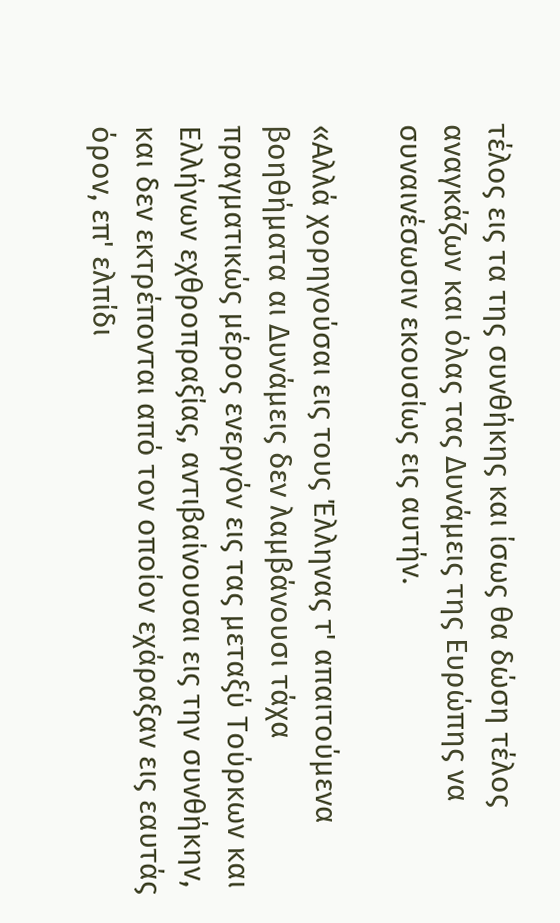τέλος εις τα της συνθήκης και ίσως θα δώση τέλος αναγκάζων και όλας τας Δυνάμεις της Ευρώπης να συναινέσωσιν εκουσίως εις αυτήν.

«Αλλά χορηγούσαι εις τους Έλληνας τ' απαιτούμενα βοηθήματα αι Δυνάμεις δεν λαμβάνουσι τάχα πραγματικώς μέρος ενεργόν εις τας μεταξύ Τούρκων και Ελλήνων εχθροπραξίας, αντιβαίνουσαι εις την συνθήκην, και δεν εκτρέπονται από τον οποίον εχάραξαν εις εαυτάς όρον, επ' ελπίδι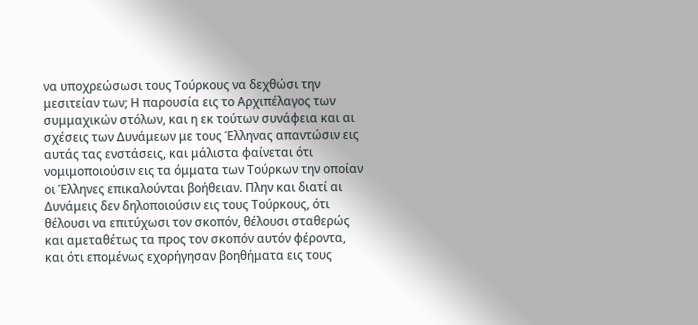να υποχρεώσωσι τους Τούρκους να δεχθώσι την μεσιτείαν των; Η παρουσία εις το Αρχιπέλαγος των συμμαχικών στόλων, και η εκ τούτων συνάφεια και αι σχέσεις των Δυνάμεων με τους Έλληνας απαντώσιν εις αυτάς τας ενστάσεις, και μάλιστα φαίνεται ότι νομιμοποιούσιν εις τα όμματα των Τούρκων την οποίαν οι Έλληνες επικαλούνται βοήθειαν. Πλην και διατί αι Δυνάμεις δεν δηλοποιούσιν εις τους Τούρκους, ότι θέλουσι να επιτύχωσι τον σκοπόν, θέλουσι σταθερώς και αμεταθέτως τα προς τον σκοπόν αυτόν φέροντα, και ότι επομένως εχορήγησαν βοηθήματα εις τους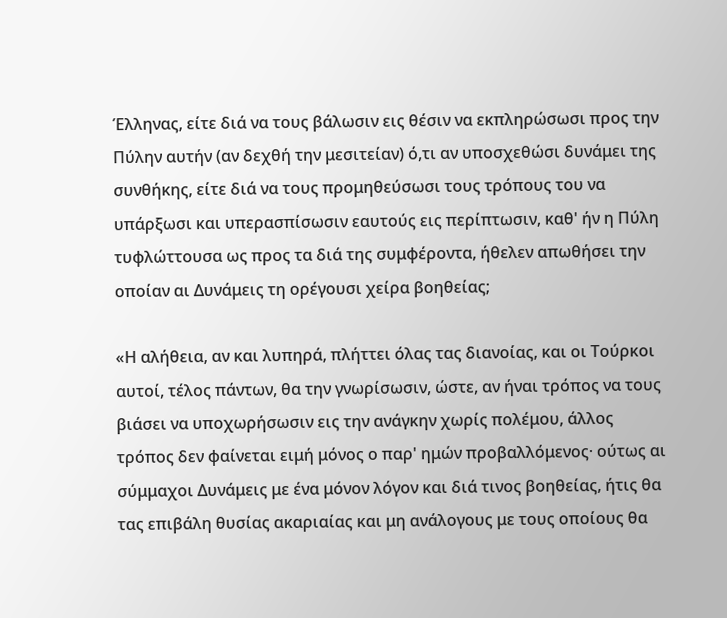Έλληνας, είτε διά να τους βάλωσιν εις θέσιν να εκπληρώσωσι προς την Πύλην αυτήν (αν δεχθή την μεσιτείαν) ό,τι αν υποσχεθώσι δυνάμει της συνθήκης, είτε διά να τους προμηθεύσωσι τους τρόπους του να υπάρξωσι και υπερασπίσωσιν εαυτούς εις περίπτωσιν, καθ' ήν η Πύλη τυφλώττουσα ως προς τα διά της συμφέροντα, ήθελεν απωθήσει την οποίαν αι Δυνάμεις τη ορέγουσι χείρα βοηθείας;

«Η αλήθεια, αν και λυπηρά, πλήττει όλας τας διανοίας, και οι Τούρκοι αυτοί, τέλος πάντων, θα την γνωρίσωσιν, ώστε, αν ήναι τρόπος να τους βιάσει να υποχωρήσωσιν εις την ανάγκην χωρίς πολέμου, άλλος τρόπος δεν φαίνεται ειμή μόνος ο παρ' ημών προβαλλόμενος· ούτως αι σύμμαχοι Δυνάμεις με ένα μόνον λόγον και διά τινος βοηθείας, ήτις θα τας επιβάλη θυσίας ακαριαίας και μη ανάλογους με τους οποίους θα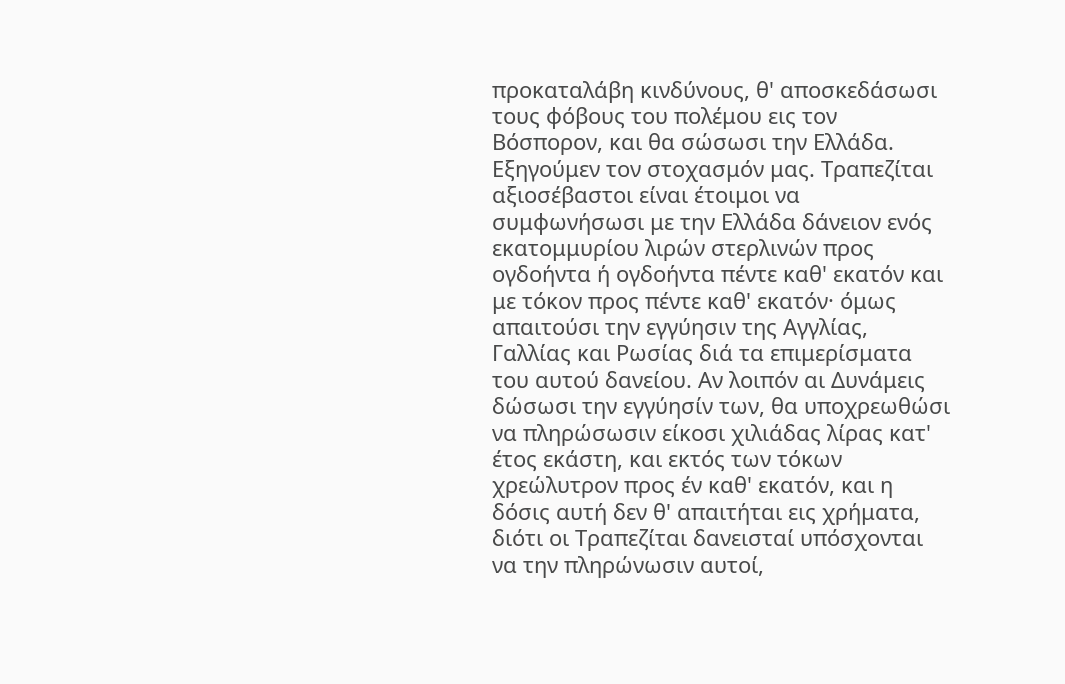προκαταλάβη κινδύνους, θ' αποσκεδάσωσι τους φόβους του πολέμου εις τον Βόσπορον, και θα σώσωσι την Ελλάδα. Εξηγούμεν τον στοχασμόν μας. Τραπεζίται αξιοσέβαστοι είναι έτοιμοι να συμφωνήσωσι με την Ελλάδα δάνειον ενός εκατομμυρίου λιρών στερλινών προς ογδοήντα ή ογδοήντα πέντε καθ' εκατόν και με τόκον προς πέντε καθ' εκατόν· όμως απαιτούσι την εγγύησιν της Αγγλίας, Γαλλίας και Ρωσίας διά τα επιμερίσματα του αυτού δανείου. Αν λοιπόν αι Δυνάμεις δώσωσι την εγγύησίν των, θα υποχρεωθώσι να πληρώσωσιν είκοσι χιλιάδας λίρας κατ' έτος εκάστη, και εκτός των τόκων χρεώλυτρον προς έν καθ' εκατόν, και η δόσις αυτή δεν θ' απαιτήται εις χρήματα, διότι οι Τραπεζίται δανεισταί υπόσχονται να την πληρώνωσιν αυτοί,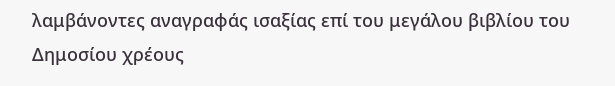λαμβάνοντες αναγραφάς ισαξίας επί του μεγάλου βιβλίου του Δημοσίου χρέους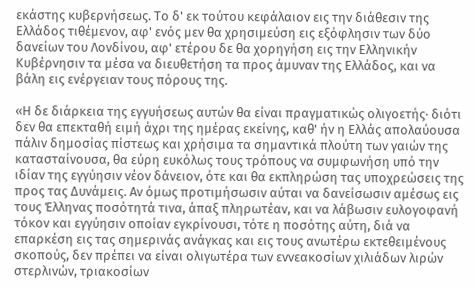εκάστης κυβερνήσεως. Το δ' εκ τούτου κεφάλαιον εις την διάθεσιν της Ελλάδος τιθέμενον, αφ' ενός μεν θα χρησιμεύση εις εξόφλησιν των δύο δανείων του Λονδίνου, αφ' ετέρου δε θα χορηγήση εις την Ελληνικήν Κυβέρνησιν τα μέσα να διευθετήση τα προς άμυναν της Ελλάδος, και να βάλη εις ενέργειαν τους πόρους της.

«Η δε διάρκεια της εγγυήσεως αυτών θα είναι πραγματικώς ολιγοετής· διότι δεν θα επεκταθή ειμή άχρι της ημέρας εκείνης, καθ' ήν η Ελλάς απολαύουσα πάλιν δημοσίας πίστεως και χρήσιμα τα σημαντικά πλούτη των γαιών της κατασταίνουσα, θα εύρη ευκόλως τους τρόπους να συμφωνήση υπό την ιδίαν της εγγύησιν νέον δάνειον, ότε και θα εκπληρώση τας υποχρεώσεις της προς τας Δυνάμεις. Αν όμως προτιμήσωσιν αύται να δανείσωσιν αμέσως εις τους Έλληνας ποσότητά τινα, άπαξ πληρωτέαν, και να λάβωσιν ευλογοφανή τόκον και εγγύησιν οποίαν εγκρίνουσι, τότε η ποσότης αύτη, διά να επαρκέση εις τας σημερινάς ανάγκας και εις τους ανωτέρω εκτεθειμένους σκοπούς, δεν πρέπει να είναι ολιγωτέρα των εννεακοσίων χιλιάδων λιρών στερλινών, τριακοσίων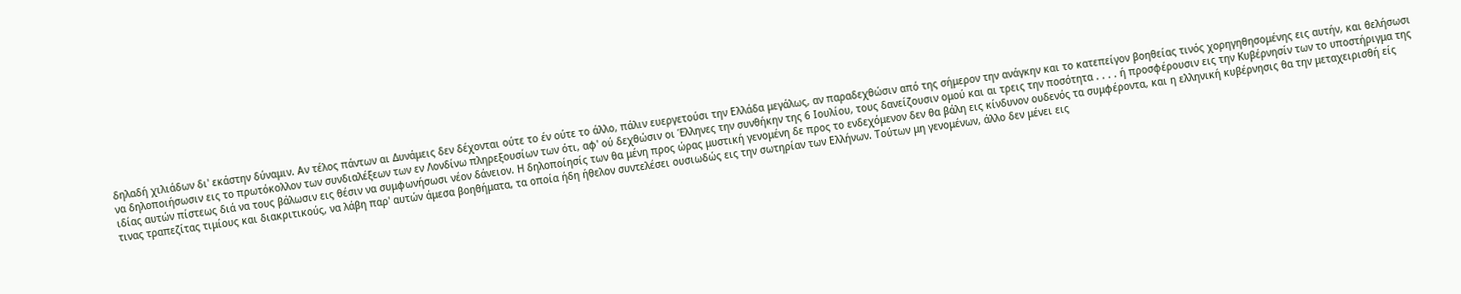δηλαδή χιλιάδων δι' εκάστην δύναμιν. Αν τέλος πάντων αι Δυνάμεις δεν δέχονται ούτε το έν ούτε το άλλο, πάλιν ευεργετούσι την Ελλάδα μεγάλως, αν παραδεχθώσιν από της σήμερον την ανάγκην και το κατεπείγον βοηθείας τινός χορηγηθησομένης εις αυτήν, και θελήσωσι να δηλοποιήσωσιν εις το πρωτόκολλον των συνδιαλέξεων των εν Λονδίνω πληρεξουσίων των ότι, αφ' ού δεχθώσιν οι Έλληνες την συνθήκην της 6 Ιουλίου, τους δανείζουσιν ομού και αι τρεις την ποσότητα . . . . ή προσφέρουσιν εις την Κυβέρνησίν των το υποστήριγμα της ιδίας αυτών πίστεως διά να τους βάλωσιν εις θέσιν να συμφωνήσωσι νέον δάνειον. Η δηλοποίησίς των θα μένη προς ώρας μυστική γενομένη δε προς το ενδεχόμενον δεν θα βάλη εις κίνδυνον ουδενός τα συμφέροντα, και η ελληνική κυβέρνησις θα την μεταχειρισθή είς τινας τραπεζίτας τιμίους και διακριτικούς, να λάβη παρ' αυτών άμεσα βοηθήματα, τα οποία ήδη ήθελον συντελέσει ουσιωδώς εις την σωτηρίαν των Ελλήνων. Τούτων μη γενομένων, άλλο δεν μένει εις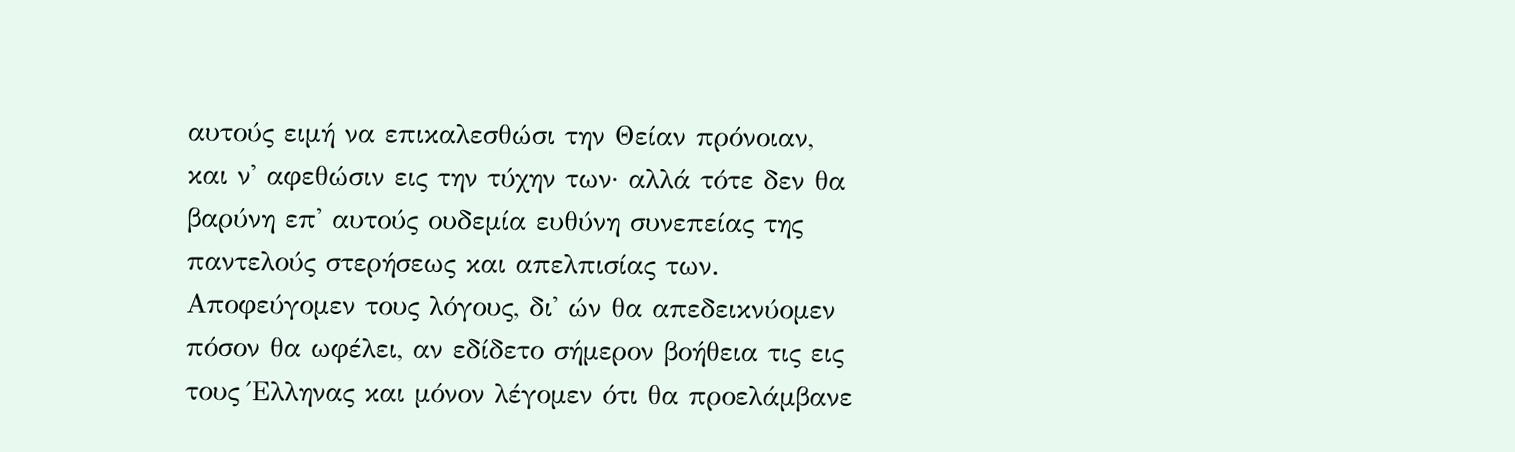αυτούς ειμή να επικαλεσθώσι την Θείαν πρόνοιαν, και ν' αφεθώσιν εις την τύχην των· αλλά τότε δεν θα βαρύνη επ' αυτούς ουδεμία ευθύνη συνεπείας της παντελούς στερήσεως και απελπισίας των. Αποφεύγομεν τους λόγους, δι' ών θα απεδεικνύομεν πόσον θα ωφέλει, αν εδίδετο σήμερον βοήθεια τις εις τους Έλληνας και μόνον λέγομεν ότι θα προελάμβανε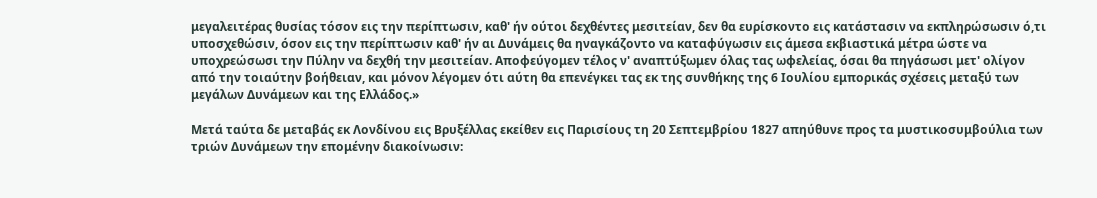μεγαλειτέρας θυσίας τόσον εις την περίπτωσιν, καθ' ήν ούτοι δεχθέντες μεσιτείαν, δεν θα ευρίσκοντο εις κατάστασιν να εκπληρώσωσιν ό,τι υποσχεθώσιν, όσον εις την περίπτωσιν καθ' ήν αι Δυνάμεις θα ηναγκάζοντο να καταφύγωσιν εις άμεσα εκβιαστικά μέτρα ώστε να υποχρεώσωσι την Πύλην να δεχθή την μεσιτείαν. Αποφεύγομεν τέλος ν' αναπτύξωμεν όλας τας ωφελείας, όσαι θα πηγάσωσι μετ' ολίγον από την τοιαύτην βοήθειαν, και μόνον λέγομεν ότι αύτη θα επενέγκει τας εκ της συνθήκης της 6 Ιουλίου εμπορικάς σχέσεις μεταξύ των μεγάλων Δυνάμεων και της Ελλάδος.»

Μετά ταύτα δε μεταβάς εκ Λονδίνου εις Βρυξέλλας εκείθεν εις Παρισίους τη 20 Σεπτεμβρίου 1827 απηύθυνε προς τα μυστικοσυμβούλια των τριών Δυνάμεων την επομένην διακοίνωσιν: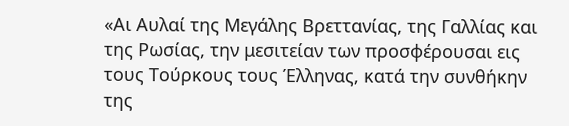«Αι Αυλαί της Μεγάλης Βρεττανίας, της Γαλλίας και της Ρωσίας, την μεσιτείαν των προσφέρουσαι εις τους Τούρκους τους Έλληνας, κατά την συνθήκην της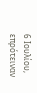6 Ιουλίου, επρότειναν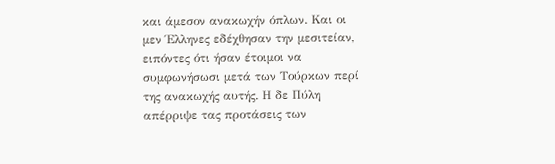και άμεσον ανακωχήν όπλων. Και οι μεν Έλληνες εδέχθησαν την μεσιτείαν, ειπόντες ότι ήσαν έτοιμοι να συμφωνήσωσι μετά των Τούρκων περί της ανακωχής αυτής. Η δε Πύλη απέρριψε τας προτάσεις των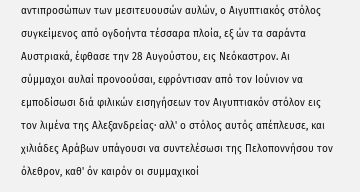αντιπροσώπων των μεσιτευουσών αυλών, ο Αιγυπτιακός στόλος συγκείμενος από ογδοήντα τέσσαρα πλοία, εξ ών τα σαράντα Αυστριακά, έφθασε την 28 Αυγούστου, εις Νεόκαστρον. Αι σύμμαχοι αυλαί προνοούσαι, εφρόντισαν από τον Ιούνιον να εμποδίσωσι διά φιλικών εισηγήσεων τον Αιγυπτιακόν στόλον εις τον λιμένα της Αλεξανδρείας· αλλ' ο στόλος αυτός απέπλευσε, και χιλιάδες Αράβων υπάγουσι να συντελέσωσι της Πελοποννήσου τον όλεθρον, καθ' όν καιρόν οι συμμαχικοί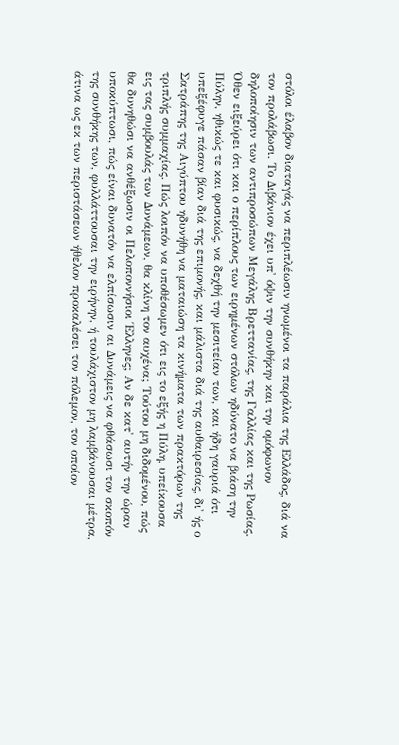στόλοι έλαβον διαταγάς να περιπλέωσιν ηνωμένοι τα παράλια της Ελλάδος, διά να τον προλάβωσι. Το Διβάνιον έχει υπ' όψιν την συνθήκην και την ομόφωνον δηλοποίησιν των αντιπροσώπων Μεγάλης Βρεττανίας, της Γαλλίας και της Ρωσίας. Όθεν ειξεύρει ότι και ο περίπλους των ειρημένων στόλων ηδύνατο να βιάση την Πύλην, ηθικώς τε και φυσικώς, να δεχθή την μεσιτείαν των, και ήδη γαυριά ότι υπεξέφυγε πάσαν βίαν διά της επιμονής, και μάλιστα διά της αυθαιρεσίας, δι' ής ο Σατράπης της Αιγύπτου ηδυνήθη να ματαιώση τα κινήματα των πρακτόρων της τριπλής συμμαχίας. Πώς λοιπόν να υποθέσωμεν ότι εις το εξής η Πύλη, υπείκουσα εις τας συμβουλάς των Δυνάμεων, θα κλίνη τον αυχένα; Τούτου μη διδομένου, πώς θα δυνηθώσι να ανθέξωσιν οι Πελοποννήσιοι Έλληνες; Αν δε κατ' αυτήν την ώραν υποκύπτωσι, πώς είναι δυνατόν να ελπίσωσιν αι Δυνάμεις να φθάσωσι τον σκοπόν της συνθήκης των, φυλλάττουσαι την ειρήνην, ή τουλάχιστον μη λαμβάνουσαι μέτρα, άτινα ως εκ των περιστάσεων ήθελον προκαλέσει τον πόλεμον, τον οποίον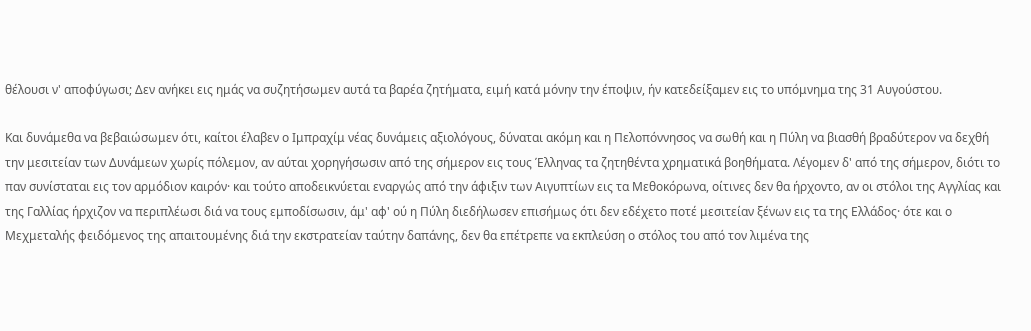θέλουσι ν' αποφύγωσι; Δεν ανήκει εις ημάς να συζητήσωμεν αυτά τα βαρέα ζητήματα, ειμή κατά μόνην την έποψιν, ήν κατεδείξαμεν εις το υπόμνημα της 31 Αυγούστου.

Και δυνάμεθα να βεβαιώσωμεν ότι, καίτοι έλαβεν ο Ιμπραχίμ νέας δυνάμεις αξιολόγους, δύναται ακόμη και η Πελοπόννησος να σωθή και η Πύλη να βιασθή βραδύτερον να δεχθή την μεσιτείαν των Δυνάμεων χωρίς πόλεμον, αν αύται χορηγήσωσιν από της σήμερον εις τους Έλληνας τα ζητηθέντα χρηματικά βοηθήματα. Λέγομεν δ' από της σήμερον, διότι το παν συνίσταται εις τον αρμόδιον καιρόν· και τούτο αποδεικνύεται εναργώς από την άφιξιν των Αιγυπτίων εις τα Μεθοκόρωνα, οίτινες δεν θα ήρχοντο, αν οι στόλοι της Αγγλίας και της Γαλλίας ήρχιζον να περιπλέωσι διά να τους εμποδίσωσιν, άμ' αφ' ού η Πύλη διεδήλωσεν επισήμως ότι δεν εδέχετο ποτέ μεσιτείαν ξένων εις τα της Ελλάδος· ότε και ο Μεχμεταλής φειδόμενος της απαιτουμένης διά την εκστρατείαν ταύτην δαπάνης, δεν θα επέτρεπε να εκπλεύση ο στόλος του από τον λιμένα της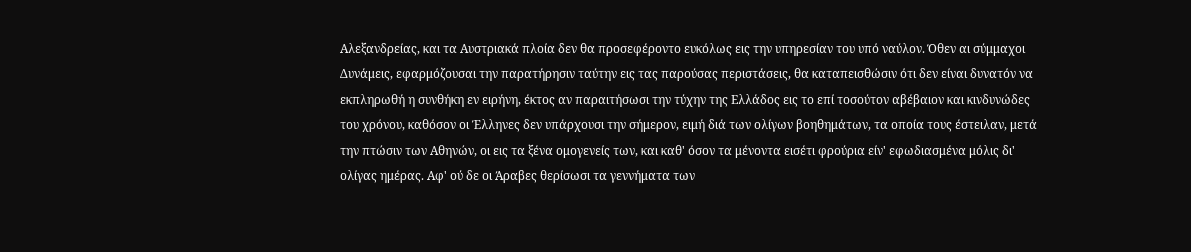Αλεξανδρείας, και τα Αυστριακά πλοία δεν θα προσεφέροντο ευκόλως εις την υπηρεσίαν του υπό ναύλον. Όθεν αι σύμμαχοι Δυνάμεις, εφαρμόζουσαι την παρατήρησιν ταύτην εις τας παρούσας περιστάσεις, θα καταπεισθώσιν ότι δεν είναι δυνατόν να εκπληρωθή η συνθήκη εν ειρήνη, έκτος αν παραιτήσωσι την τύχην της Ελλάδος εις το επί τοσούτον αβέβαιον και κινδυνώδες του χρόνου, καθόσον οι Έλληνες δεν υπάρχουσι την σήμερον, ειμή διά των ολίγων βοηθημάτων, τα οποία τους έστειλαν, μετά την πτώσιν των Αθηνών, οι εις τα ξένα ομογενείς των, και καθ' όσον τα μένοντα εισέτι φρούρια είν' εφωδιασμένα μόλις δι' ολίγας ημέρας. Αφ' ού δε οι Άραβες θερίσωσι τα γεννήματα των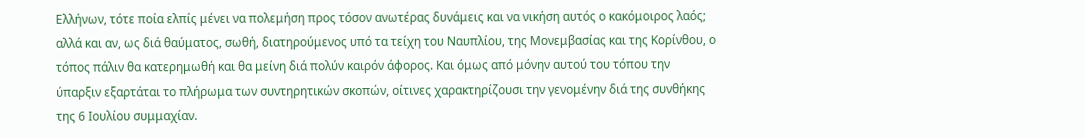Ελλήνων, τότε ποία ελπίς μένει να πολεμήση προς τόσον ανωτέρας δυνάμεις και να νικήση αυτός ο κακόμοιρος λαός; αλλά και αν, ως διά θαύματος, σωθή, διατηρούμενος υπό τα τείχη του Ναυπλίου, της Μονεμβασίας και της Κορίνθου, ο τόπος πάλιν θα κατερημωθή και θα μείνη διά πολύν καιρόν άφορος. Και όμως από μόνην αυτού του τόπου την ύπαρξιν εξαρτάται το πλήρωμα των συντηρητικών σκοπών, οίτινες χαρακτηρίζουσι την γενομένην διά της συνθήκης της 6 Ιουλίου συμμαχίαν.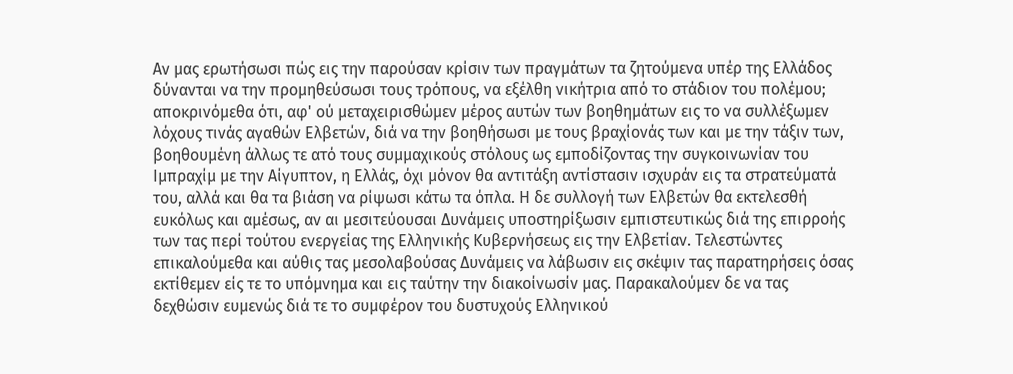Αν μας ερωτήσωσι πώς εις την παρούσαν κρίσιν των πραγμάτων τα ζητούμενα υπέρ της Ελλάδος δύνανται να την προμηθεύσωσι τους τρόπους, να εξέλθη νικήτρια από το στάδιον του πολέμου; αποκρινόμεθα ότι, αφ' ού μεταχειρισθώμεν μέρος αυτών των βοηθημάτων εις το να συλλέξωμεν λόχους τινάς αγαθών Ελβετών, διά να την βοηθήσωσι με τους βραχίονάς των και με την τάξιν των, βοηθουμένη άλλως τε ατό τους συμμαχικούς στόλους ως εμποδίζοντας την συγκοινωνίαν του Ιμπραχίμ με την Αίγυπτον, η Ελλάς, όχι μόνον θα αντιτάξη αντίστασιν ισχυράν εις τα στρατεύματά του, αλλά και θα τα βιάση να ρίψωσι κάτω τα όπλα. Η δε συλλογή των Ελβετών θα εκτελεσθή ευκόλως και αμέσως, αν αι μεσιτεύουσαι Δυνάμεις υποστηρίξωσιν εμπιστευτικώς διά της επιρροής των τας περί τούτου ενεργείας της Ελληνικής Κυβερνήσεως εις την Ελβετίαν. Τελεστώντες επικαλούμεθα και αύθις τας μεσολαβούσας Δυνάμεις να λάβωσιν εις σκέψιν τας παρατηρήσεις όσας εκτίθεμεν είς τε το υπόμνημα και εις ταύτην την διακοίνωσίν μας. Παρακαλούμεν δε να τας δεχθώσιν ευμενώς διά τε το συμφέρον του δυστυχούς Ελληνικού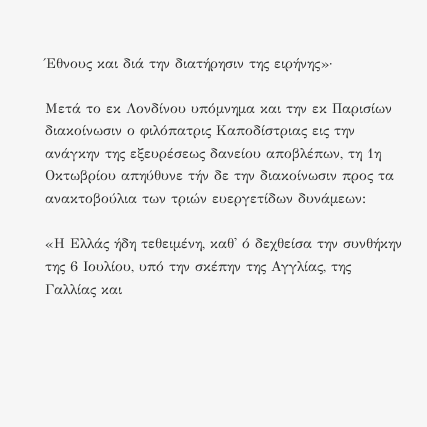Έθνους και διά την διατήρησιν της ειρήνης»·

Μετά το εκ Λονδίνου υπόμνημα και την εκ Παρισίων διακοίνωσιν ο φιλόπατρις Καποδίστριας εις την ανάγκην της εξευρέσεως δανείου αποβλέπων, τη 1η Οκτωβρίου απηύθυνε τήν δε την διακοίνωσιν προς τα ανακτοβούλια των τριών ευεργετίδων δυνάμεων:

«Η Ελλάς ήδη τεθειμένη, καθ' ό δεχθείσα την συνθήκην της 6 Ιουλίου, υπό την σκέπην της Αγγλίας, της Γαλλίας και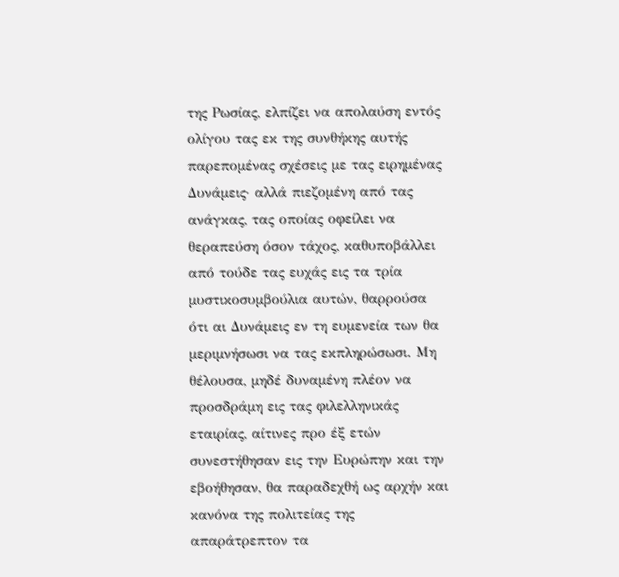της Ρωσίας, ελπίζει να απολαύση εντός ολίγου τας εκ της συνθήκης αυτής παρεπομένας σχέσεις με τας ειρημένας Δυνάμεις· αλλά πιεζομένη από τας ανάγκας, τας οποίας οφείλει να θεραπεύση όσον τάχος, καθυποβάλλει από τούδε τας ευχάς εις τα τρία μυστικοσυμβούλια αυτών, θαρρούσα ότι αι Δυνάμεις εν τη ευμενεία των θα μεριμνήσωσι να τας εκπληρώσωσι. Μη θέλουσα, μηδέ δυναμένη πλέον να προσδράμη εις τας φιλελληνικάς εταιρίας, αίτινες προ έξ ετών συνεστήθησαν εις την Ευρώπην και την εβοήθησαν, θα παραδεχθή ως αρχήν και κανόνα της πολιτείας της απαράτρεπτον τα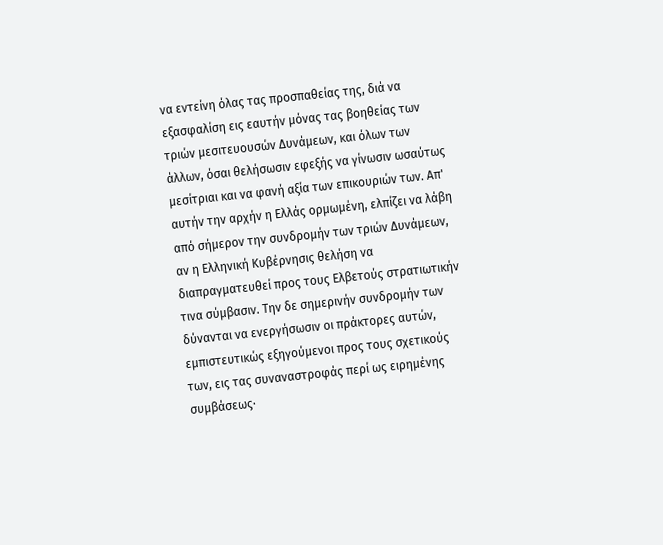να εντείνη όλας τας προσπαθείας της, διά να εξασφαλίση εις εαυτήν μόνας τας βοηθείας των τριών μεσιτευουσών Δυνάμεων, και όλων των άλλων, όσαι θελήσωσιν εφεξής να γίνωσιν ωσαύτως μεσίτριαι και να φανή αξία των επικουριών των. Απ' αυτήν την αρχήν η Ελλάς ορμωμένη, ελπίζει να λάβη από σήμερον την συνδρομήν των τριών Δυνάμεων, αν η Ελληνική Κυβέρνησις θελήση να διαπραγματευθεί προς τους Ελβετούς στρατιωτικήν τινα σύμβασιν. Την δε σημερινήν συνδρομήν των δύνανται να ενεργήσωσιν οι πράκτορες αυτών, εμπιστευτικώς εξηγούμενοι προς τους σχετικούς των, εις τας συναναστροφάς περί ως ειρημένης συμβάσεως·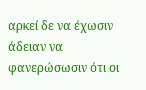αρκεί δε να έχωσιν άδειαν να φανερώσωσιν ότι οι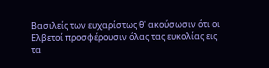Βασιλείς των ευχαρίστως θ' ακούσωσιν ότι οι Ελβετοί προσφέρουσιν όλας τας ευκολίας εις τα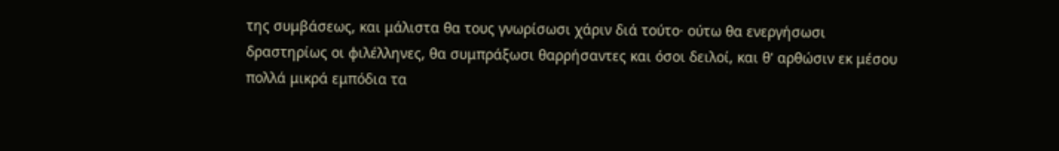της συμβάσεως, και μάλιστα θα τους γνωρίσωσι χάριν διά τούτο· ούτω θα ενεργήσωσι δραστηρίως οι φιλέλληνες, θα συμπράξωσι θαρρήσαντες και όσοι δειλοί, και θ' αρθώσιν εκ μέσου πολλά μικρά εμπόδια τα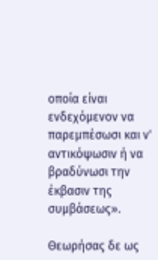οποία είναι ενδεχόμενον να παρεμπέσωσι και ν' αντικόψωσιν ή να βραδύνωσι την έκβασιν της συμβάσεως».

Θεωρήσας δε ως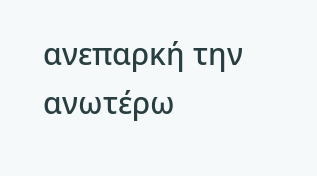ανεπαρκή την ανωτέρω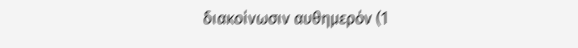διακοίνωσιν αυθημερόν (1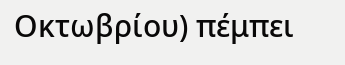Οκτωβρίου) πέμπει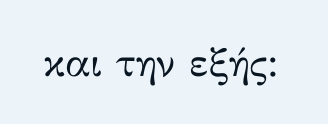και την εξής: